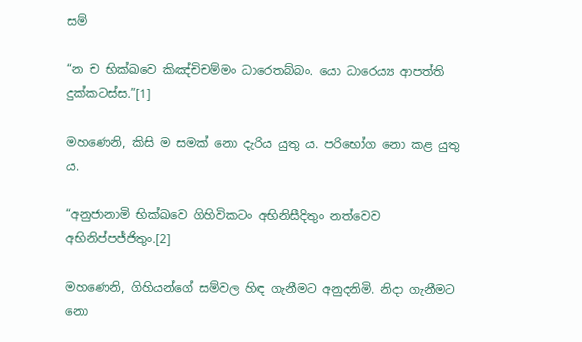සම්

“න ච භික්ඛවෙ කිඤ්චිචම්මං ධාරෙතබ්බං. යො ධාරෙය්‍ය ආපත්ති දුක්කටස්ස.”[1]

මහණෙනි, කිසි ම සමක් නො දැරිය යුතු ය. පරිභෝග නො කළ යුතු ය.

“අනුජානාමි භික්ඛවෙ ගිහිවිකටං අභිනිසීදිතුං නත්වෙව අභිනිප්පජ්ජිතුං.[2]

මහණෙනි, ගිහියන්ගේ සම්වල හිඳ ගැනීමට අනුදනිමි. නිදා ගැනීමට නො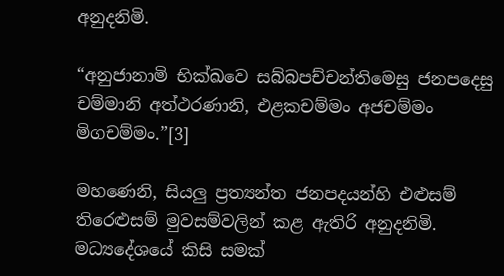අනුදනිමි.

“අනුජානාමි භික්ඛවෙ සබ්බපච්චන්තිමෙසු ජනපදෙසු චම්මානි අත්ථරණානි, එළකචම්මං අජචම්මං මිගචම්මං.”[3]

මහණෙනි, සියලු ප්‍ර‍ත්‍යන්ත ජනපදයන්හි එළුසම් තිරෙළුසම් මුවසම්වලින් කළ ඇතිරි අනුදනිමි. මධ්‍යදේශයේ කිසි සමක්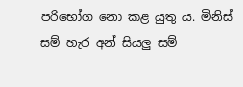පරිභෝග නො කළ යුතු ය. මිනිස් සම් හැර අන් සියලු සම්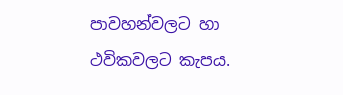පාවහන්වලට හා ථවිකවලට කැපය.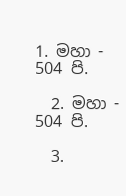1. මහා - 504 පි.

  2. මහා - 504 පි.

  3.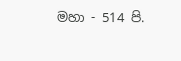මහා - 514 පි.